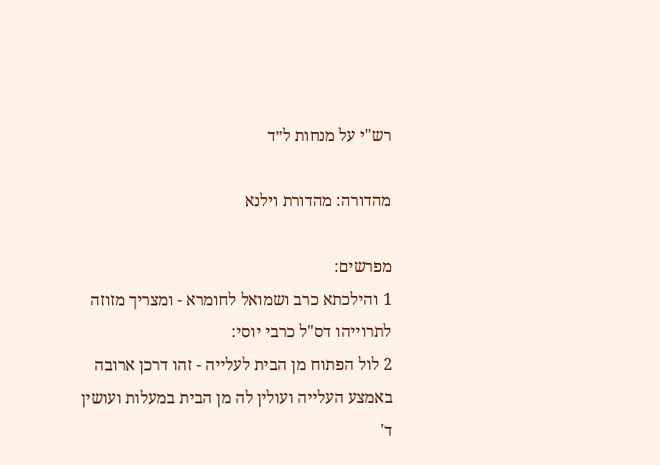רש"י על מנחות ל״ד

מהדורה: מהדורת וילנא

מפרשים:
1 והילכתא כרב ושמואל לחומרא - ומצריך מזוזה לתרוייהו דס"ל כרבי יוסי:
2 לול הפתוח מן הבית לעלייה - זהו דרכן ארובה באמצע העלייה ועולין לה מן הבית במעלות ועושין ד'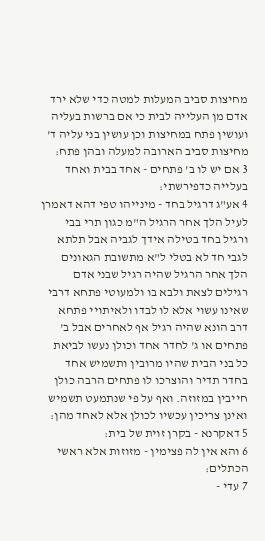מחיצות סביב המעלות למטה כדי שלא ירד אדם מן העלייה לבית כי אם ברשות בעליה ועושין פתח במחיצות וכן עושין בני עליה ד' מחיצות סביב הארובה למעלה ובהן פתח:
3 אם יש לו ב' פתחים - אחד בבית ואחד בעלייה כדפירשתי:
4 אע"ג דרגיל בחד - מינייהו טפי דהא דאמרן לעיל הלך אחר הרגיל ה"מ כגון תרי בבי ורגיל בחד בטילה אידך לגביה אבל תלתא לגבי חד לא בטלי ל"א מתשובת הגאונים הלך אחר הרגיל שהיה רגיל שבני אדם רגילים לצאת ולבא בו ולמעוטי פתחא דרבי שאינו עשוי אלא לו לבדו ולאיתויי פתחא דרב הונא שהיה רגיל אף לאחרים אבל ב' פתחים או ג' לחדר אחד וכולן נעשו לביאת כל בני הבית שהיו מרובין ותשמיש אחד בחדר תדיר והוצרכו לו פתחים הרבה כולן חייבין במזוזה. ואף על פי שנתמעט תשמיש ואינן צריכין עכשיו לכולן אלא לאחד מהן:
5 דאקרנא - בקרן זוית של בית:
6 והא אין לה פצימין - מזוזות אלא ראשי הכתלים:
7 עדי -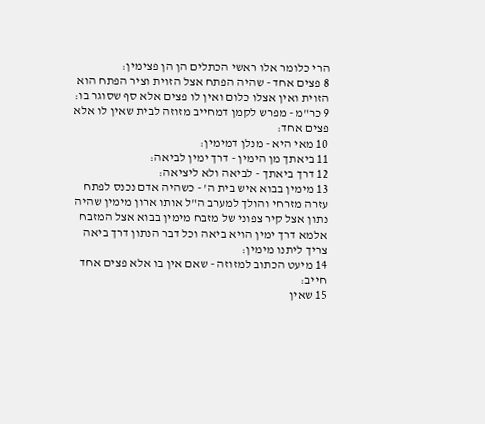הרי כלומר אלו ראשי הכתלים הן הן פצימין:
8 פצים אחד - שהיה הפתח אצל הזוית וציר הפתח הוא הזוית ואין אצלו כלום ואין לו פצים אלא סף שסוגר בו:
9 כר"מ - מפרש לקמן דמחייב מזוזה לבית שאין לו אלא פצים אחד:
10 מאי היא - מנלן דמימין:
11 ביאתך מן הימין - דרך ימין לביאה:
12 דרך ביאתך - לביאה ולא ליציאה:
13 מימין בבוא איש בית ה' - כשהיה אדם נכנס לפתח עזרה מזרחי והולך למערב ה"ל אותו ארון מימין שהיה נתון אצל קיר צפוני של מזבח מימין בבוא אצל המזבח אלמא דרך ימין הויא ביאה וכל דבר הנתון דרך ביאה צריך ליתנו מימין:
14 מיעט הכתוב למזוזה - שאם אין בו אלא פצים אחד חייב:
15 שאין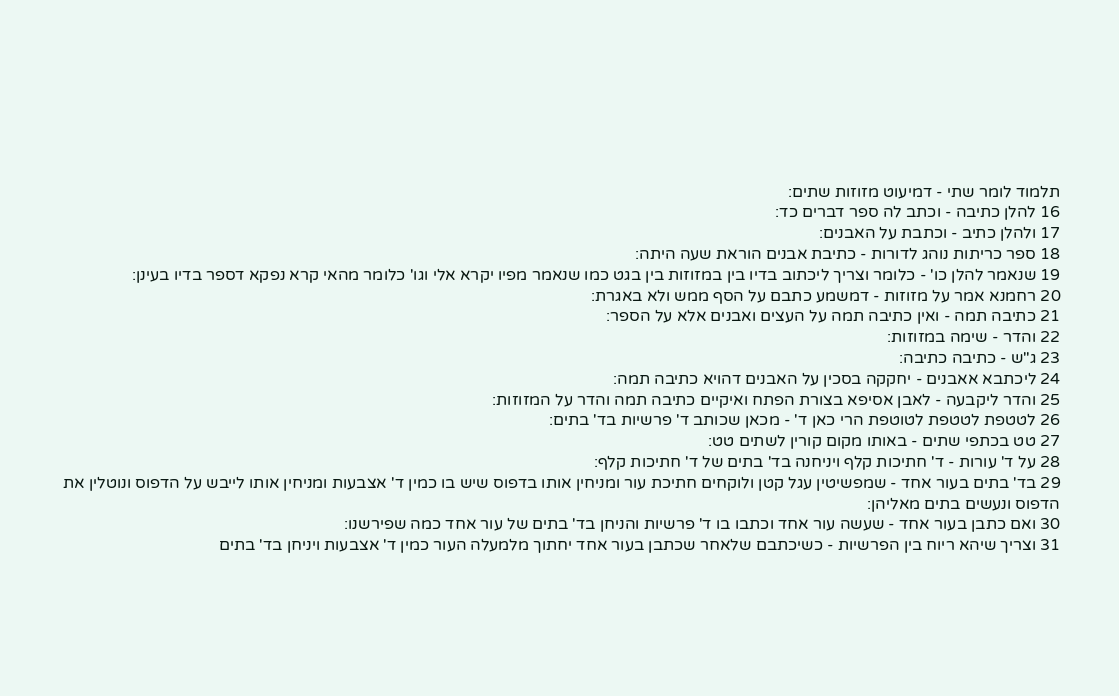תלמוד לומר שתי - דמיעוט מזוזות שתים:
16 להלן כתיבה - וכתב לה ספר דברים כד:
17 ולהלן כתיב - וכתבת על האבנים:
18 ספר כריתות נוהג לדורות - כתיבת אבנים הוראת שעה היתה:
19 שנאמר להלן כו' - כלומר וצריך ליכתוב בדיו בין במזוזות בין בגט כמו שנאמר מפיו יקרא אלי וגו' כלומר מהאי קרא נפקא דספר בדיו בעינן:
20 רחמנא אמר על מזוזות - דמשמע כתבם על הסף ממש ולא באגרת:
21 כתיבה תמה - ואין כתיבה תמה על העצים ואבנים אלא על הספר:
22 והדר - שימה במזוזות:
23 ג"ש - כתיבה כתיבה:
24 ליכתבא אאבנים - יחקקה בסכין על האבנים דהויא כתיבה תמה:
25 והדר ליקבעה - לאבן אסיפא בצורת הפתח ואיקיים כתיבה תמה והדר על המזוזות:
26 לטטפת לטטפת לטוטפת הרי כאן ד' - מכאן שכותב ד' פרשיות בד' בתים:
27 טט בכתפי שתים - באותו מקום קורין לשתים טט:
28 על ד' עורות - ד' חתיכות קלף ויניחנה בד' בתים של ד' חתיכות קלף:
29 בד' בתים בעור אחד - שמפשיטין עגל קטן ולוקחים חתיכת עור ומניחין אותו בדפוס שיש בו כמין ד' אצבעות ומניחין אותו לייבש על הדפוס ונוטלין את הדפוס ונעשים בתים מאליהן:
30 ואם כתבן בעור אחד - שעשה עור אחד וכתבו בו ד' פרשיות והניחן בד' בתים של עור אחד כמה שפירשנו:
31 וצריך שיהא ריוח בין הפרשיות - כשיכתבם שלאחר שכתבן בעור אחד יחתוך מלמעלה העור כמין ד' אצבעות ויניחן בד' בתים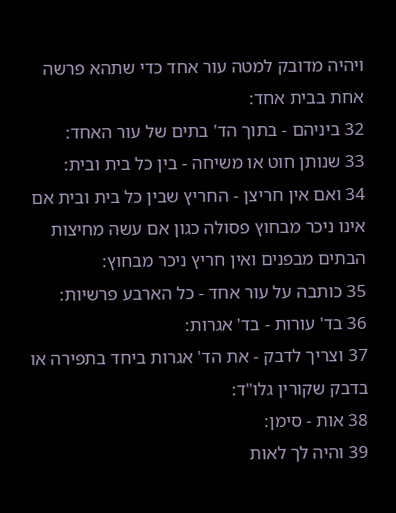ויהיה מדובק למטה עור אחד כדי שתהא פרשה אחת בבית אחד:
32 ביניהם - בתוך הד' בתים של עור האחד:
33 שנותן חוט או משיחה - בין כל בית ובית:
34 ואם אין חריצן - החריץ שבין כל בית ובית אם אינו ניכר מבחוץ פסולה כגון אם עשה מחיצות הבתים מבפנים ואין חריץ ניכר מבחוץ:
35 כותבה על עור אחד - כל הארבע פרשיות:
36 בד' עורות - בד' אגרות:
37 וצריך לדבק - את הד' אגרות ביחד בתפירה או בדבק שקורין גלו"ד:
38 אות - סימן:
39 והיה לך לאות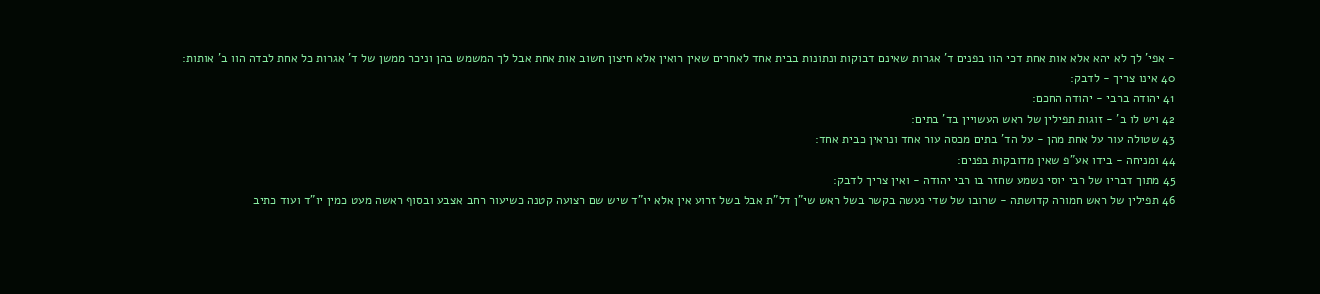- אפי' לך לא יהא אלא אות אחת דכי הוו בפנים ד' אגרות שאינם דבוקות ונתונות בבית אחד לאחרים שאין רואין אלא חיצון חשוב אות אחת אבל לך המשמש בהן וניכר ממשן של ד' אגרות כל אחת לבדה הוו ב' אותות:
40 אינו צריך - לדבק:
41 יהודה ברבי - יהודה החכם:
42 ויש לו ב' - זוגות תפילין של ראש העשויין בד' בתים:
43 שטולה עור על אחת מהן - על הד' בתים מכסה עור אחד ונראין כבית אחד:
44 ומניחה - בידו אע"פ שאין מדובקות בפנים:
45 מתוך דבריו של רבי יוסי נשמע שחזר בו רבי יהודה - ואין צריך לדבק:
46 תפילין של ראש חמורה קדושתה - שרובו של שדי נעשה בקשר בשל ראש שי"ן דל"ת אבל בשל זרוע אין אלא יו"ד שיש שם רצועה קטנה כשיעור רחב אצבע ובסוף ראשה מעט כמין יו"ד ועוד כתיב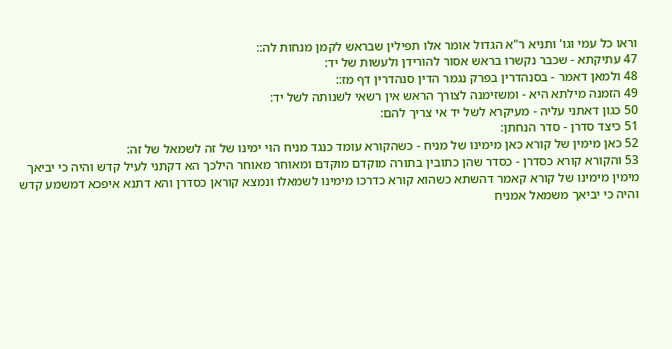וראו כל עמי וגו' ותניא ר"א הגדול אומר אלו תפילין שבראש לקמן מנחות לה::
47 עתיקתא - שכבר נקשרו בראש אסור להורידן ולעשות של יד:
48 ולמאן דאמר - בסנהדרין בפרק נגמר הדין סנהדרין דף מז::
49 הזמנה מילתא היא - ומשזימנה לצורך הראש אין רשאי לשנותה לשל יד:
50 כגון דאתני עליה - מעיקרא לשל יד אי צריך להם:
51 כיצד סדרן - סדר הנחתן:
52 כאן מימין של קורא כאן מימינו של מניח - כשהקורא עומד כנגד מניח הוי ימינו של זה לשמאל של זה:
53 והקורא קורא כסדרן - כסדר שהן כתובין בתורה מוקדם מוקדם ומאוחר מאוחר הילכך הא דקתני לעיל קדש והיה כי יביאך מימין מימינו של קורא קאמר דהשתא כשהוא קורא כדרכו מימינו לשמאלו ונמצא קוראן כסדרן והא דתנא איפכא דמשמע קדש והיה כי יביאך משמאל אמניח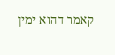קאמר דהוא ימין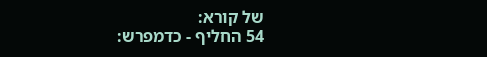של קורא:
54 החליף - כדמפרש: